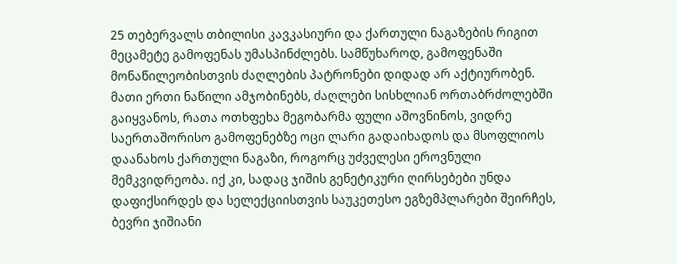25 თებერვალს თბილისი კავკასიური და ქართული ნაგაზების რიგით მეცამეტე გამოფენას უმასპინძლებს. სამწუხაროდ, გამოფენაში მონაწილეობისთვის ძაღლების პატრონები დიდად არ აქტიურობენ. მათი ერთი ნაწილი ამჯობინებს, ძაღლები სისხლიან ორთაბრძოლებში გაიყვანოს, რათა ოთხფეხა მეგობარმა ფული აშოვნინოს, ვიდრე საერთაშორისო გამოფენებზე ოცი ლარი გადაიხადოს და მსოფლიოს დაანახოს ქართული ნაგაზი, როგორც უძველესი ეროვნული მემკვიდრეობა. იქ კი, სადაც ჯიშის გენეტიკური ღირსებები უნდა დაფიქსირდეს და სელექციისთვის საუკეთესო ეგზემპლარები შეირჩეს, ბევრი ჯიშიანი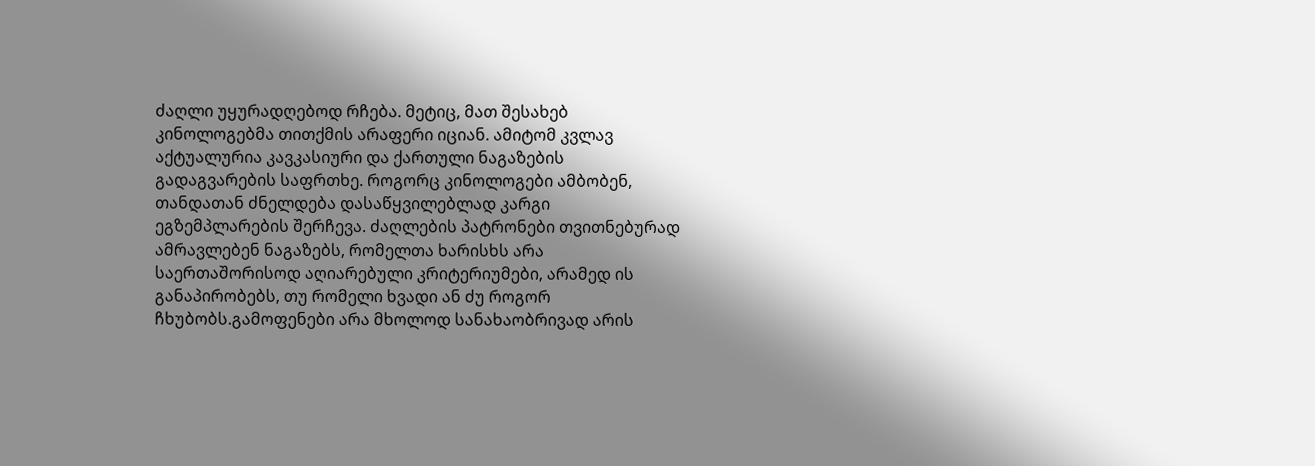ძაღლი უყურადღებოდ რჩება. მეტიც, მათ შესახებ კინოლოგებმა თითქმის არაფერი იციან. ამიტომ კვლავ აქტუალურია კავკასიური და ქართული ნაგაზების გადაგვარების საფრთხე. როგორც კინოლოგები ამბობენ, თანდათან ძნელდება დასაწყვილებლად კარგი ეგზემპლარების შერჩევა. ძაღლების პატრონები თვითნებურად ამრავლებენ ნაგაზებს, რომელთა ხარისხს არა საერთაშორისოდ აღიარებული კრიტერიუმები, არამედ ის განაპირობებს, თუ რომელი ხვადი ან ძუ როგორ ჩხუბობს.გამოფენები არა მხოლოდ სანახაობრივად არის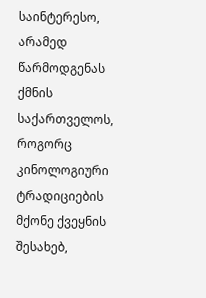საინტერესო, არამედ წარმოდგენას ქმნის საქართველოს, როგორც კინოლოგიური ტრადიციების მქონე ქვეყნის შესახებ,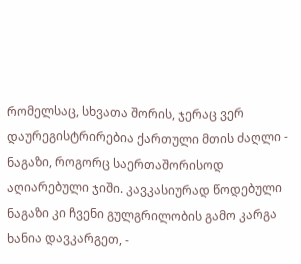რომელსაც, სხვათა შორის, ჯერაც ვერ დაურეგისტრირებია ქართული მთის ძაღლი - ნაგაზი, როგორც საერთაშორისოდ აღიარებული ჯიში. კავკასიურად წოდებული ნაგაზი კი ჩვენი გულგრილობის გამო კარგა ხანია დავკარგეთ, -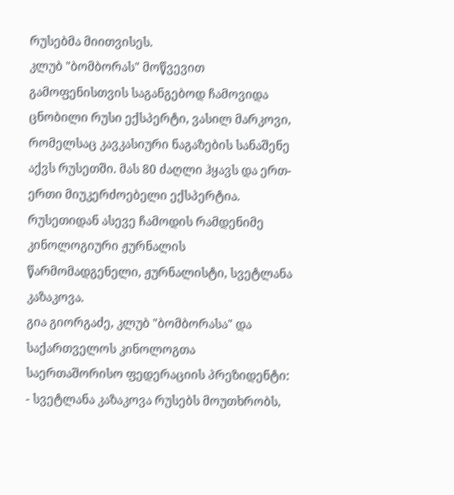რუსებმა მიითვისეს.
კლუბ "ბომბორას" მოწვევით გამოფენისთვის საგანგებოდ ჩამოვიდა ცნობილი რუსი ექსპერტი, ვასილ მარკოვი, რომელსაც კავკასიური ნაგაზების სანაშენე აქვს რუსეთში. მას 80 ძაღლი ჰყავს და ერთ-ერთი მიუკერძოებელი ექსპერტია. რუსეთიდან ასევე ჩამოდის რამდენიმე კინოლოგიური ჟურნალის წარმომადგენელი, ჟურნალისტი, სვეტლანა კაზაკოვა.
გია გიორგაძე, კლუბ "ბომბორასა" და საქართველოს კინოლოგთა საერთაშორისო ფედერაციის პრეზიდენტი:
- სვეტლანა კაზაკოვა რუსებს მოუთხრობს,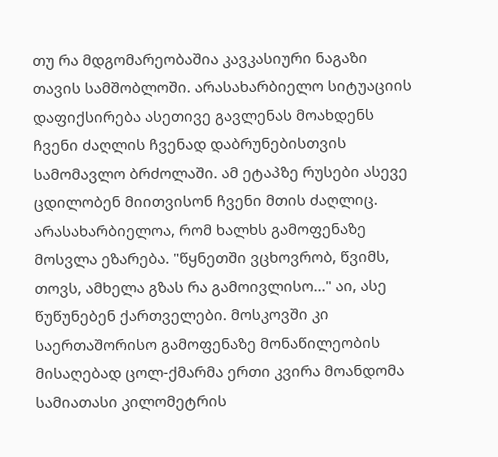თუ რა მდგომარეობაშია კავკასიური ნაგაზი თავის სამშობლოში. არასახარბიელო სიტუაციის დაფიქსირება ასეთივე გავლენას მოახდენს ჩვენი ძაღლის ჩვენად დაბრუნებისთვის სამომავლო ბრძოლაში. ამ ეტაპზე რუსები ასევე ცდილობენ მიითვისონ ჩვენი მთის ძაღლიც.
არასახარბიელოა, რომ ხალხს გამოფენაზე მოსვლა ეზარება. "წყნეთში ვცხოვრობ, წვიმს, თოვს, ამხელა გზას რა გამოივლისო..." აი, ასე წუწუნებენ ქართველები. მოსკოვში კი საერთაშორისო გამოფენაზე მონაწილეობის მისაღებად ცოლ-ქმარმა ერთი კვირა მოანდომა სამიათასი კილომეტრის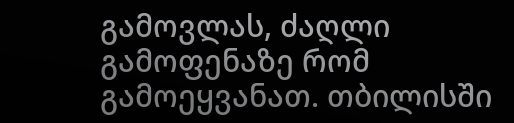გამოვლას, ძაღლი გამოფენაზე რომ გამოეყვანათ. თბილისში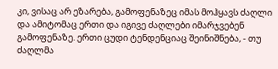კი, ვისაც არ ეზარება, გამოფენაზეც იმას მოჰყავს ძაღლი და ამიტომაც ერთი და იგივე ძაღლები იმარჯვებენ გამოფენაზე. ერთი ცუდი ტენდენციაც შეინიშნება, - თუ ძაღლმა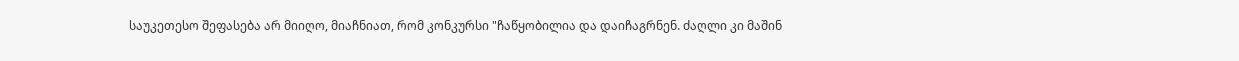საუკეთესო შეფასება არ მიიღო, მიაჩნიათ, რომ კონკურსი "ჩაწყობილია და დაიჩაგრნენ. ძაღლი კი მაშინ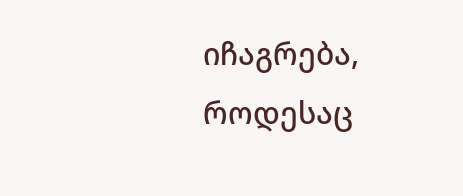იჩაგრება, როდესაც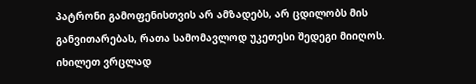პატრონი გამოფენისთვის არ ამზადებს, არ ცდილობს მის განვითარებას, რათა სამომავლოდ უკეთესი შედეგი მიიღოს.
იხილეთ ვრცლად